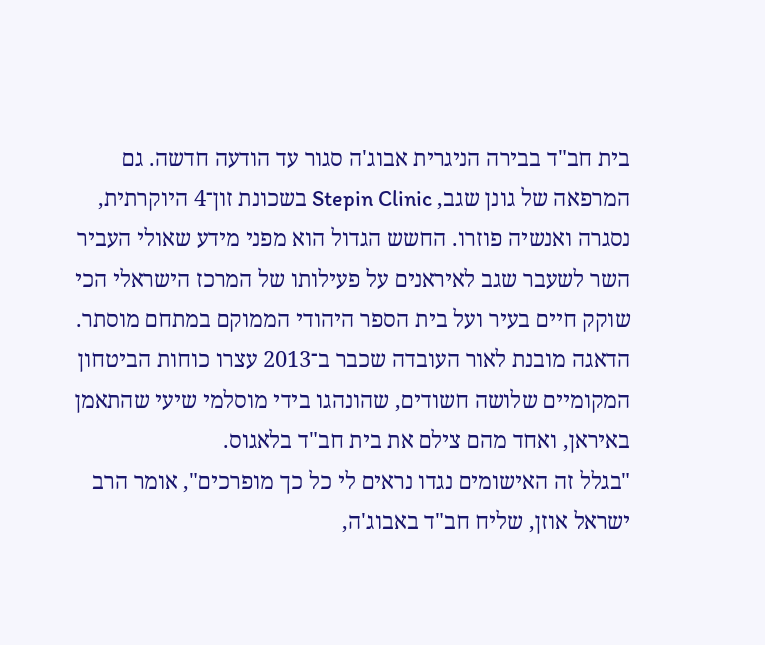בית חב"ד בבירה הניגרית אבוג'ה סגור עד הודעה חדשה. גם המרפאה של גונן שגב, Stepin Clinic בשכונת זון־4 היוקרתית, נסגרה ואנשיה פוזרו. החשש הגדול הוא מפני מידע שאולי העביר השר לשעבר שגב לאיראנים על פעילותו של המרכז הישראלי הכי שוקק חיים בעיר ועל בית הספר היהודי הממוקם במתחם מוסתר. הדאגה מובנת לאור העובדה שכבר ב־2013 עצרו כוחות הביטחון המקומיים שלושה חשודים, שהונהגו בידי מוסלמי שיעי שהתאמן באיראן, ואחד מהם צילם את בית חב"ד בלאגוס.
"בגלל זה האישומים נגדו נראים לי כל כך מופרכים", אומר הרב ישראל אוזן, שליח חב"ד באבוג'ה,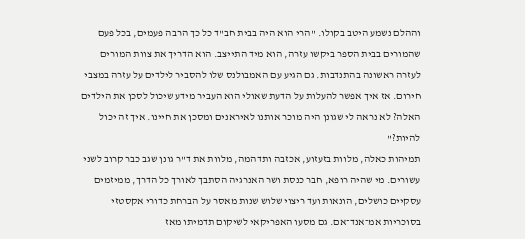וההלם נשמע היטב בקולו. "הרי הוא היה בבית חב"ד כל כך הרבה פעמים, בכל פעם שהמורים בבית הספר ביקשו עזרה, הוא מיד התייצב. הוא הדריך את צוות המורים לעזרה ראשונה בהתנדבות. גם הגיע עם האמבולנס שלו להסביר לילדים על עזרה במצבי חירום. אז איך אפשר להעלות על הדעת שאולי הוא העביר מידע שיכול לסכן את הילדים האלה? לא נראה לי שגונן היה מוכר אותנו לאיראנים ומסכן את חיינו. איך זה יכול להיות?"
תמיהות כאלה, מלוות בזעזוע, אכזבה ותדהמה, מלוות את ד"ר גונן שגב כבר קרוב לשני עשורים. מי שהיה רופא, חבר כנסת ושר האנרגיה הסתבך לאורך כל הדרך, ממיזמים עסקיים כושלים, הונאות ועד ריצוי שלוש שנות מאסר על הברחת כדורי אקסטזי בסוכריות אמ־אנד־אם. גם מסעו האפריקאי לשיקום תדמיתו מאז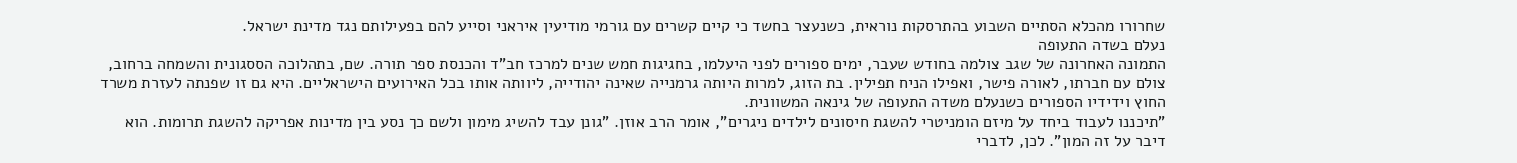שחרורו מהכלא הסתיים השבוע בהתרסקות נוראית, כשנעצר בחשד כי קיים קשרים עם גורמי מודיעין איראני וסייע להם בפעילותם נגד מדינת ישראל.
נעלם בשדה התעופה
התמונה האחרונה של שגב צולמה בחודש שעבר, ימים ספורים לפני היעלמו, בחגיגות חמש שנים למרכז חב"ד והכנסת ספר תורה. שם, בתהלוכה הססגונית והשמחה ברחוב, צולם עם חברתו, לאורה פישר, ואפילו הניח תפילין. בת הזוג, למרות היותה גרמנייה שאינה יהודייה, ליוותה אותו בכל האירועים הישראליים. היא גם זו שפנתה לעזרת משרד החוץ וידידיו הספורים כשנעלם משדה התעופה של גינאה המשוונית.
"תיכננו לעבוד ביחד על מיזם הומניטרי להשגת חיסונים לילדים ניגרים", אומר הרב אוזן. "גונן עבד להשיג מימון ולשם כך נסע בין מדינות אפריקה להשגת תרומות. הוא דיבר על זה המון". לכן, לדברי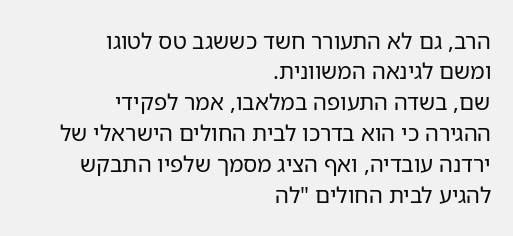הרב, גם לא התעורר חשד כששגב טס לטוגו ומשם לגינאה המשוונית.
שם, בשדה התעופה במלאבו, אמר לפקידי ההגירה כי הוא בדרכו לבית החולים הישראלי של ירדנה עובדיה, ואף הציג מסמך שלפיו התבקש להגיע לבית החולים "לה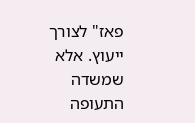פאז" לצורך ייעוץ. אלא שמשדה התעופה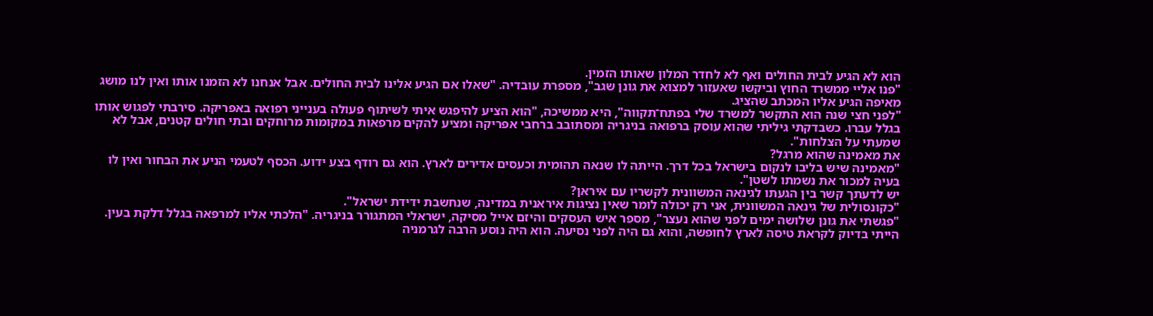הוא לא הגיע לבית החולים ואף לא לחדר המלון שאותו הזמין.
"פנו אליי ממשרד החוץ וביקשו שאעזור למצוא את גונן שגב", מספרת עובדיה. "שאלו אם הגיע אלינו לבית החולים. אבל אנחנו לא הזמנו אותו ואין לנו מושג מאיפה הגיע אליו המכתב שהציג.
"לפני חצי שנה הוא התקשר למשרד שלי בפתח־תקווה", היא ממשיכה, "הוא הציע להיפגש איתי לשיתוף פעולה בענייני רפואה באפריקה. סירבתי לפגוש אותו בגלל עברו. כשבדקתי גיליתי שהוא עוסק ברפואה בניגריה ומסתובב ברחבי אפריקה ומציע להקים מרפאות במקומות מרוחקים ובתי חולים קטנים, אבל לא שמעתי על הצלחות".
את מאמינה שהוא מרגל?
"מאמינה שיש בליבו לנקום בישראל בכל דרך. הייתה לו שנאה תהומית וכעסים אדירים לארץ. הוא גם רודף בצע ידוע. הכסף לטעמי הניע את הבחור ואין לו בעיה למכור את נשמתו לשטן".
יש לדעתך קשר בין הגעתו לגינאה המשוונית לקשריו עם איראן?
"כקונסולית של גינאה המשוונית, אני רק יכולה לומר שאין נציגות איראנית במדינה, שנחשבת ידידת ישראל".
"פגשתי את גונן שלושה ימים לפני שהוא נעצר", מספר איש העסקים והיזם אייל מסיקה, ישראלי המתגורר בניגריה. "הלכתי אליו למרפאה בגלל דלקת בעין. הייתי בדיוק לקראת טיסה לארץ לחופשה, והוא גם היה לפני נסיעה. הוא היה נוסע הרבה לגרמניה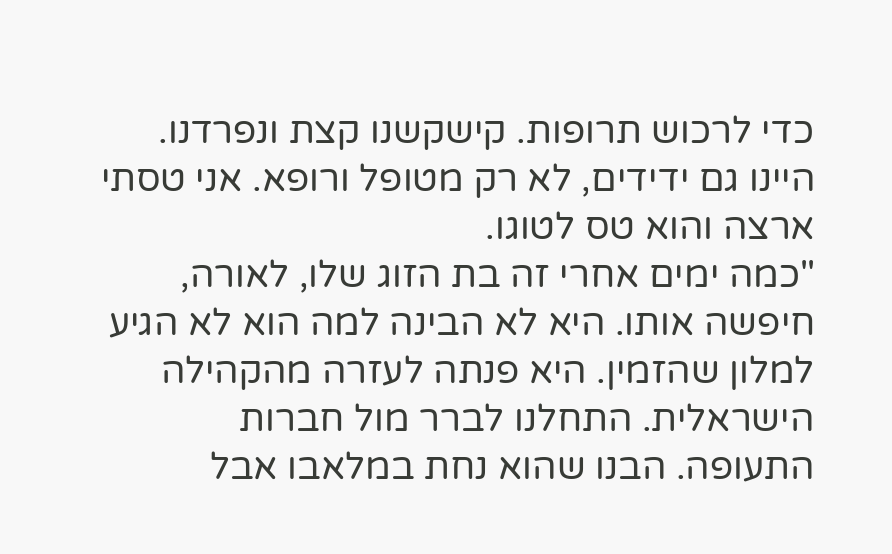כדי לרכוש תרופות. קישקשנו קצת ונפרדנו. היינו גם ידידים, לא רק מטופל ורופא. אני טסתי ארצה והוא טס לטוגו.
"כמה ימים אחרי זה בת הזוג שלו, לאורה, חיפשה אותו. היא לא הבינה למה הוא לא הגיע למלון שהזמין. היא פנתה לעזרה מהקהילה הישראלית. התחלנו לברר מול חברות התעופה. הבנו שהוא נחת במלאבו אבל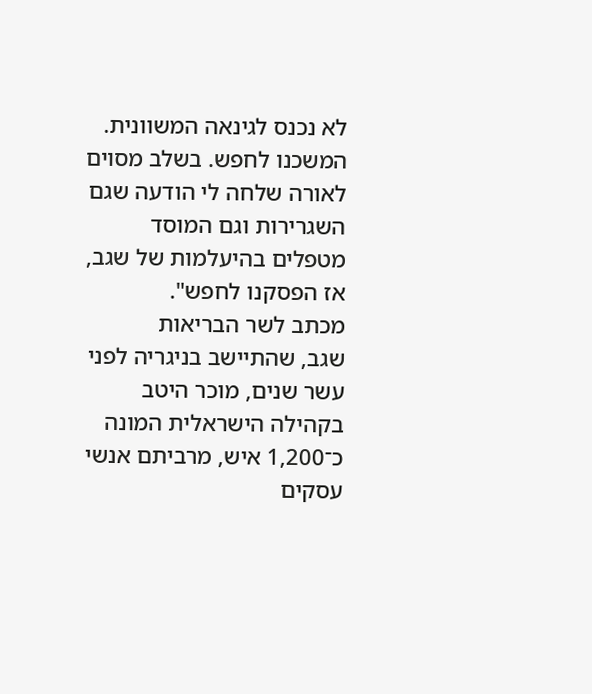לא נכנס לגינאה המשוונית. המשכנו לחפש. בשלב מסוים לאורה שלחה לי הודעה שגם השגרירות וגם המוסד מטפלים בהיעלמות של שגב, אז הפסקנו לחפש".
מכתב לשר הבריאות
שגב, שהתיישב בניגריה לפני עשר שנים, מוכר היטב בקהילה הישראלית המונה כ־1,200 איש, מרביתם אנשי עסקים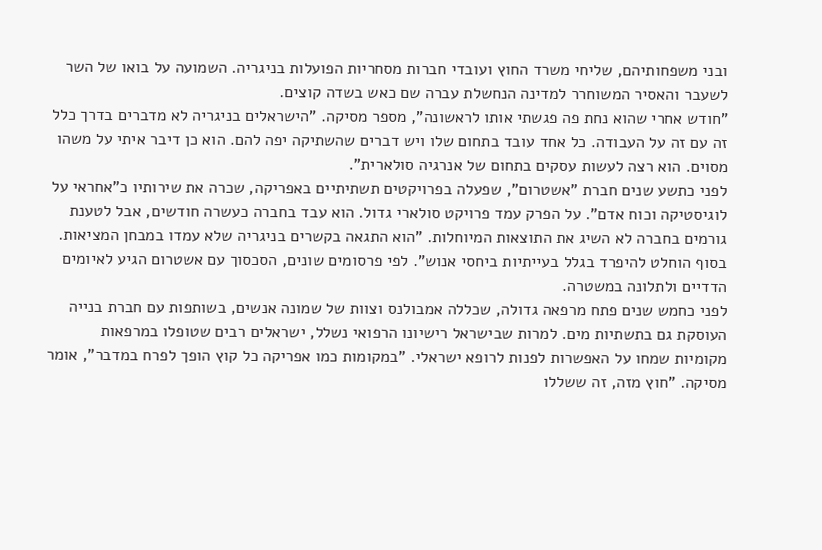ובני משפחותיהם, שליחי משרד החוץ ועובדי חברות מסחריות הפועלות בניגריה. השמועה על בואו של השר לשעבר והאסיר המשוחרר למדינה הנחשלת עברה שם כאש בשדה קוצים.
"חודש אחרי שהוא נחת פה פגשתי אותו לראשונה", מספר מסיקה. "הישראלים בניגריה לא מדברים בדרך כלל זה עם זה על העבודה. כל אחד עובד בתחום שלו ויש דברים שהשתיקה יפה להם. הוא כן דיבר איתי על משהו מסוים. הוא רצה לעשות עסקים בתחום של אנרגיה סולארית".
לפני כתשע שנים חברת "אשטרום", שפעלה בפרויקטים תשתיתיים באפריקה, שכרה את שירותיו כ"אחראי על לוגיסטיקה וכוח אדם". על הפרק עמד פרויקט סולארי גדול. הוא עבד בחברה כעשרה חודשים, אבל לטענת גורמים בחברה לא השיג את התוצאות המיוחלות. "הוא התגאה בקשרים בניגריה שלא עמדו במבחן המציאות. בסוף הוחלט להיפרד בגלל בעייתיות ביחסי אנוש". לפי פרסומים שונים, הסכסוך עם אשטרום הגיע לאיומים הדדיים ולתלונה במשטרה.
לפני כחמש שנים פתח מרפאה גדולה, שכללה אמבולנס וצוות של שמונה אנשים, בשותפות עם חברת בנייה העוסקת גם בתשתיות מים. למרות שבישראל רישיונו הרפואי נשלל, ישראלים רבים שטופלו במרפאות מקומיות שמחו על האפשרות לפנות לרופא ישראלי. "במקומות כמו אפריקה כל קוץ הופך לפרח במדבר", אומר מסיקה. "חוץ מזה, זה ששללו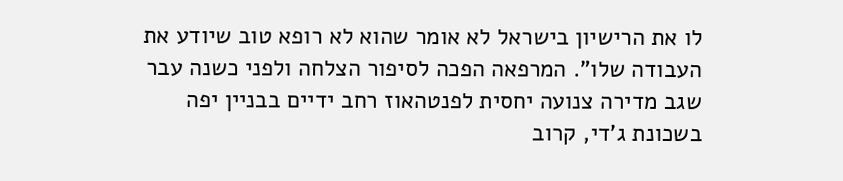לו את הרישיון בישראל לא אומר שהוא לא רופא טוב שיודע את העבודה שלו". המרפאה הפכה לסיפור הצלחה ולפני כשנה עבר שגב מדירה צנועה יחסית לפנטהאוז רחב ידיים בבניין יפה בשכונת ג'די, קרוב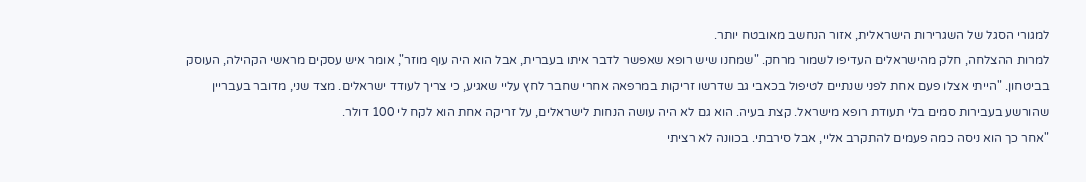למגורי הסגל של השגרירות הישראלית, אזור הנחשב מאובטח יותר.
למרות ההצלחה, חלק מהישראלים העדיפו לשמור מרחק. "שמחנו שיש רופא שאפשר לדבר איתו בעברית, אבל הוא היה עוף מוזר", אומר איש עסקים מראשי הקהילה, העוסק בביטחון. "הייתי אצלו פעם אחת לפני שנתיים לטיפול בכאבי גב שדרשו זריקות במרפאה אחרי שחבר לחץ עליי שאגיע, כי צריך לעודד ישראלים. מצד שני, מדובר בעבריין שהורשע בעבירות סמים בלי תעודת רופא מישראל. קצת בעיה. הוא גם לא היה עושה הנחות לישראלים, על זריקה אחת הוא לקח לי 100 דולר.
"אחר כך הוא ניסה כמה פעמים להתקרב אליי, אבל סירבתי. בכוונה לא רציתי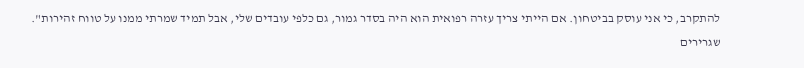להתקרב, כי אני עוסק בביטחון. אם הייתי צריך עזרה רפואית הוא היה בסדר גמור, גם כלפי עובדים שלי, אבל תמיד שמרתי ממנו על טווח זהירות".
שגרירים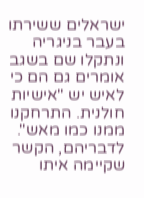ישראלים ששירתו בעבר בניגריה ונתקלו שם בשגב אומרים גם הם כי לאיש יש "אישיות חולנית. התרחקנו ממנו כמו מאש". לדבריהם, הקשר שקיימה איתו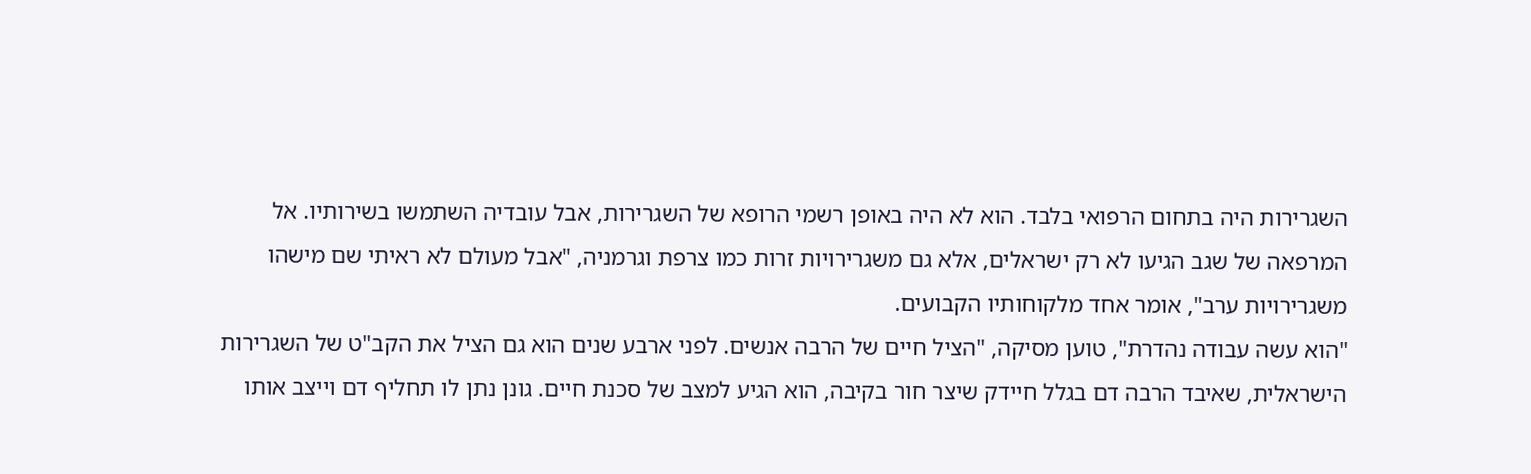השגרירות היה בתחום הרפואי בלבד. הוא לא היה באופן רשמי הרופא של השגרירות, אבל עובדיה השתמשו בשירותיו. אל המרפאה של שגב הגיעו לא רק ישראלים, אלא גם משגרירויות זרות כמו צרפת וגרמניה, "אבל מעולם לא ראיתי שם מישהו משגרירויות ערב", אומר אחד מלקוחותיו הקבועים.
"הוא עשה עבודה נהדרת", טוען מסיקה, "הציל חיים של הרבה אנשים. לפני ארבע שנים הוא גם הציל את הקב"ט של השגרירות הישראלית, שאיבד הרבה דם בגלל חיידק שיצר חור בקיבה, הוא הגיע למצב של סכנת חיים. גונן נתן לו תחליף דם וייצב אותו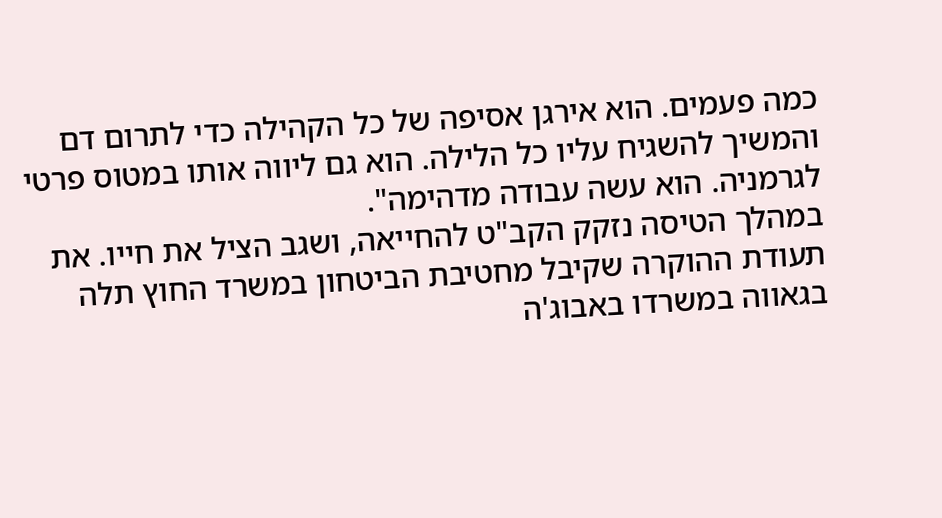כמה פעמים. הוא אירגן אסיפה של כל הקהילה כדי לתרום דם והמשיך להשגיח עליו כל הלילה. הוא גם ליווה אותו במטוס פרטי לגרמניה. הוא עשה עבודה מדהימה".
במהלך הטיסה נזקק הקב"ט להחייאה, ושגב הציל את חייו. את תעודת ההוקרה שקיבל מחטיבת הביטחון במשרד החוץ תלה בגאווה במשרדו באבוג'ה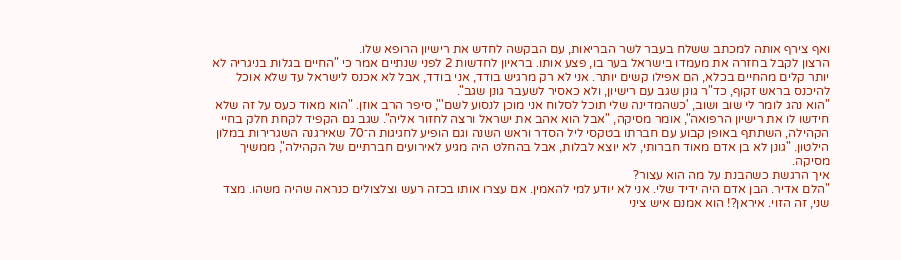ואף צירף אותה למכתב ששלח בעבר לשר הבריאות, עם הבקשה לחדש את רישיון הרופא שלו.
הרצון לקבל בחזרה את מעמדו בישראל בער בו, פצע אותו. בראיון לחדשות 2 לפני שנתיים אמר כי "החיים בגלות בניגריה לא יותר קלים מהחיים בכלא, הם אפילו קשים יותר. אני לא רק מרגיש בודד, אני בודד, אבל לא אכנס לישראל עד שלא אוכל להיכנס בראש זקוף, כד"ר גונן שגב עם רישיון, ולא כאסיר לשעבר גונן שגב".
"הוא נהג לומר לי שוב ושוב, 'כשהמדינה שלי תוכל לסלוח אני מוכן לנסוע לשם'", סיפר הרב אוזן. "הוא מאוד כעס על זה שלא חידשו לו את רישיון הרפואה", אומר מסיקה, "אבל הוא אהב את ישראל ורצה לחזור אליה". שגב גם הקפיד לקחת חלק בחיי הקהילה, השתתף באופן קבוע עם חברתו בטקסי ליל הסדר וראש השנה וגם הופיע לחגיגות ה־70 שאירגנה השגרירות במלון הילטון. "גונן לא בן אדם מאוד חברותי, לא יוצא לבלות, אבל בהחלט היה מגיע לאירועים חברתיים של הקהילה", ממשיך מסיקה.
איך הרגשת כשהבנת על מה הוא עצור?
"הלם אדיר. הבן אדם היה ידיד שלי. אני לא יודע למי להאמין. אם עצרו אותו בכזה רעש וצלצולים כנראה שהיה משהו. מצד שני, זה הזוי. איראן?! הוא אמנם איש ציני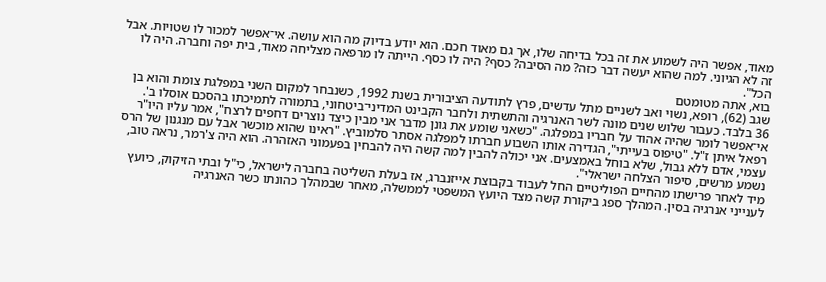מאוד, אפשר היה לשמוע את זה בכל בדיחה שלו, אך גם מאוד חכם. הוא יודע בדיוק מה הוא עושה. אי־אפשר למכור לו שטויות. אבל זה לא הגיוני. למה שהוא יעשה דבר כזה? מה הסיבה? כסף? היה לו כסף. הייתה לו מרפאה מצליחה מאוד, בית יפה וחברה. היה לו הכל".
בוא, אתה מטומטם
שגב (62), רופא, נשוי ואב לשניים מתל עדשים, פרץ לתודעה הציבורית בשנת 1992, כשנבחר למקום השני במפלגת צומת והוא בן 36 בלבד. כעבור שלוש שנים מונה לשר האנרגיה והתשתית ולחבר הקבינט המדיני־ביטחוני, בתמורה לתמיכתו בהסכם אוסלו ב'.
אי־אפשר לומר שהיה אהוד על חבריו במפלגה. "כשאני שומע את גונן מדבר אני מבין כיצד נוצרים דחפים לרצח", אמר עליו היו"ר רפאל איתן ז"ל. "טיפוס בעייתי", הגדירה אותו השבוע חברתו למפלגה אסתר סלמוביץ. "ראינו שהוא מוכשר אבל עם מנגנון של הרס עצמי, אדם ללא גבול, שלא בוחל באמצעים. אני יכולה להבין למה קשה היה להבחין בפעמוני האזהרה. הוא היה צ'רמר, נראה טוב, נשמע מרשים, סיפור הצלחה ישראלי".
מיד לאחר פרישתו מהחיים הפוליטיים החל לעבוד בקבוצת אייזנברג, אז בעלת השליטה בחברה לישראל, כי"ל ובתי הזיקוק, כיועץ לענייני אנרגיה בסין. המהלך ספג ביקורת קשה מצד היועץ המשפטי לממשלה, מאחר שבמהלך כהונתו כשר האנרגיה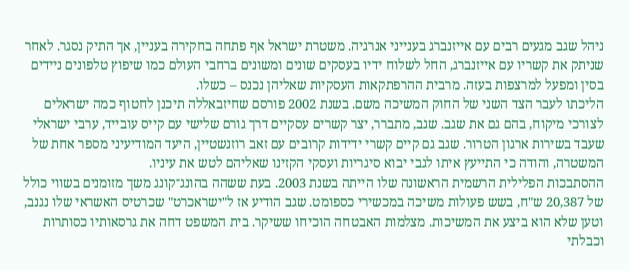ניהל שגב מגעים רבים עם אייזנברג בענייני אנרגיה. משטרת ישראל אף פתחה בחקירה בעניין, אך התיק נסגר. לאחר שניתק את קשריו עם אייזנברג, החל לשלוח ידיו בעסקים שונים ומשונים ברחבי העולם כמו שיפוץ טלפונים ניידים בסין ומפעל למרצפות בעזה. מרבית ההרפתקאות העסקיות שאליהן נכנס – כשלו.
הליכתו לעבר הצד השני של החוק המשיכה משם. בשנת 2002 פורסם שחיזבאללה תיכנן לחטוף כמה ישראלים לצורכי מיקוח, בהם גם את שגב. שגב, מתברר, יצר קשרים עסקיים דרך גורם שלישי עם קייס עובייד, ערבי ישראלי שעבד בשירות ארגון הטרור. שגב גם קיים קשרי ידידות קרובים עם זאב רוזנשטיין, היעד המודיעיני מספר אחת של המשטרה, והודה כי התייעץ איתו לגבי יבוא סיגריות ועסקי הקזינו שאליהם לטש את עיניו.
ההסתבכות הפלילית הרשמית הראשונה שלו הייתה בשנת 2003. בעת ששהה בהונג־קונג משך מזומנים בשווי כולל של 20,387 ש"ח, בשש פעולות משיכה במכשירי כספומט. שגב הודיע אז ל"ישראכרט" שכרטיס האשראי שלו נגנב, וטען שלא הוא ביצע את המשיכות. מצלמות האבטחה הוכיחו ששיקר. בית המשפט דחה את גרסאותיו כסותרות וכבלתי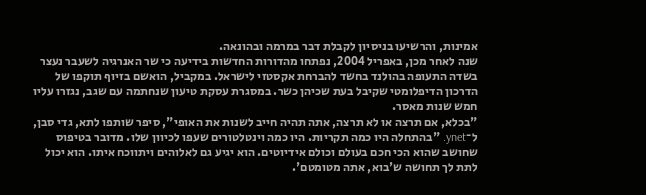אמינות, והרשיעו בניסיון לקבלת דבר במרמה ובהונאה.
שנה לאחר מכן, באפריל 2004, נפתחו מהדורות החדשות בידיעה כי שר האנרגיה לשעבר נעצר בשדה התעופה בהולנד בחשד להברחת אקסטזי לישראל. במקביל, הואשם בזיוף תוקפו של הדרכון הדיפלומטי שקיבל בעת שכיהן כשר. במסגרת עסקת טיעון שנחתמה עם שגב, נגזרו עליו חמש שנות מאסר.
"בכלא, אם תרצה או לא תרצה, אתה תהיה חייב לשנות את האופי", סיפר שותפו לתא, גדי סבן, ל־ynet. "בהתחלה היו כמה תקריות. היו כמה וינטלטורים שעפו לכיוון שלו. מדובר בטיפוס שחושב שהוא הכי חכם בעולם וכולם אידיוטים. הוא יגיע גם לאלוהים ויתווכח איתו. הוא יכול לתת לך תחושה ש'בוא, אתה מטומטם'.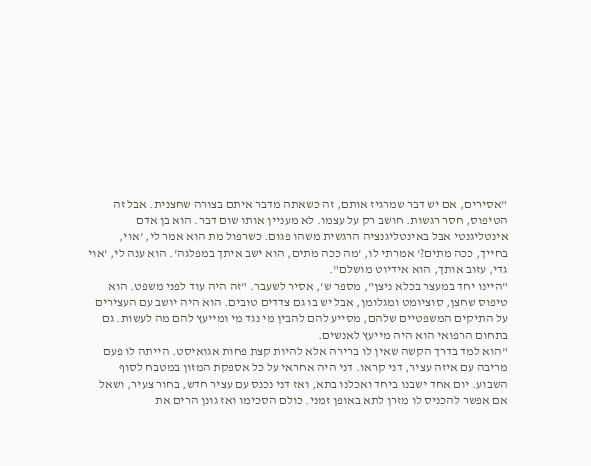"אסירים, אם יש דבר שמרגיז אותם, זה כשאתה מדבר איתם בצורה שחצנית. אבל זה הטיפוס, חסר רגשות. חושב רק על עצמו. לא מעניין אותו שום דבר. הוא בן אדם אינטליגנטי אבל באינטליגנציה הרגשית משהו פגום. כשרפול מת הוא אמר לי, 'אוי, בחייך, ככה מתים?' אמרתי לו, 'מה ככה מתים, הוא ישב איתך במפלגה'. הוא ענה לי, 'אוי גדי, עזוב אותך, הוא אידיוט מושלם".
"היינו יחד במעצר בכלא ניצן", מספר ש', אסיר לשעבר. "זה היה עוד לפני משפט. הוא טיפוס שחצן, סוציומט ומגלומן, אבל יש בו גם צדדים טובים. הוא היה יושב עם העצירים על התיקים המשפטיים שלהם, מסייע להם להבין מי נגד מי ומייעץ להם מה לעשות. גם בתחום הרפואי הוא היה מייעץ לאנשים.
"הוא למד בדרך הקשה שאין לו ברירה אלא להיות קצת פחות אגואיסט. הייתה לו פעם מריבה עם איזה עציר, דני קראו. דני היה אחראי על כל אספקת המזון במטבח לסוף השבוע. יום אחד ישבנו ביחד ואכלנו בתא, ואז דני נכנס עם עציר חדש, בחור צעיר, ושאל אם אפשר להכניס לו מזרן לתא באופן זמני. כולם הסכימו ואז גונן הרים את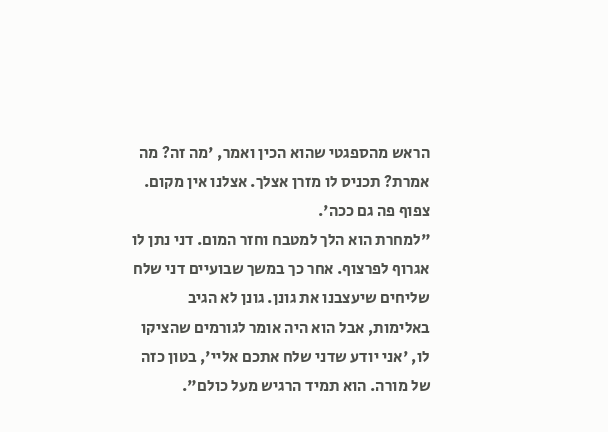הראש מהספגטי שהוא הכין ואמר, 'מה זה? מה אמרת? תכניס לו מזרן אצלך. אצלנו אין מקום. צפוף פה גם ככה'.
"למחרת הוא הלך למטבח וחזר המום. דני נתן לו אגרוף לפרצוף. אחר כך במשך שבועיים דני שלח שליחים שיעצבנו את גונן. גונן לא הגיב באלימות, אבל הוא היה אומר לגורמים שהציקו לו, 'אני יודע שדני שלח אתכם אליי', בטון כזה של מורה. הוא תמיד הרגיש מעל כולם".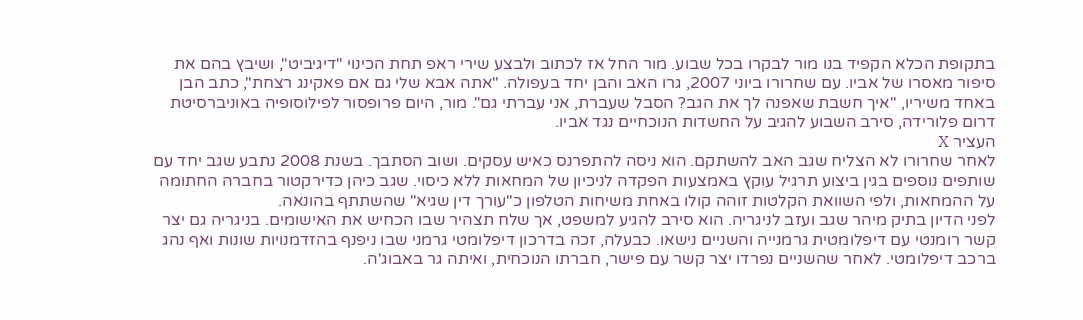בתקופת הכלא הקפיד בנו מור לבקרו בכל שבוע. מור החל אז לכתוב ולבצע שירי ראפ תחת הכינוי "דיגיביט", ושיבץ בהם את סיפור מאסרו של אביו. עם שחרורו ביוני 2007, גרו האב והבן יחד בעפולה. "אתה אבא שלי גם אם פאקינג רצחת", כתב הבן באחד משיריו, "איך חשבת שאפנה לך את הגב? הסבל שעברת, אני עברתי גם". מור, היום פרופסור לפילוסופיה באוניברסיטת דרום פלורידה, סירב השבוע להגיב על החשדות הנוכחיים נגד אביו.
העציר X
לאחר שחרורו לא הצליח שגב האב להשתקם. הוא ניסה להתפרנס כאיש עסקים. ושוב הסתבך. בשנת 2008 נתבע שגב יחד עם שותפים נוספים בגין ביצוע תרגיל עוקץ באמצעות הפקדה לניכיון של המחאות ללא כיסוי. שגב כיהן כדירקטור בחברה החתומה על ההמחאות, ולפי השוואת הקלטות זוהה קולו באחת משיחות הטלפון כ"עורך דין שגיא" שהשתתף בהונאה.
לפני הדיון בתיק מיהר שגב ועזב לניגריה. הוא סירב להגיע למשפט, אך שלח תצהיר שבו הכחיש את האישומים. בניגריה גם יצר קשר רומנטי עם דיפלומטית גרמנייה והשניים נישאו. כבעלה, זכה בדרכון דיפלומטי גרמני שבו ניפנף בהזדמנויות שונות ואף נהג ברכב דיפלומטי. לאחר שהשניים נפרדו יצר קשר עם פישר, חברתו הנוכחית, ואיתה גר באבוג'ה.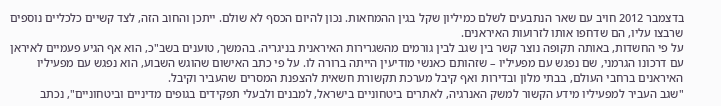בדצמבר 2012 חויב עם שאר הנתבעים לשלם כמיליון שקל בגין ההמחאות. נכון להיום הכסף לא שולם. ייתכן והחוב הזה, לצד קשיים כלכליים נוספים שרבצו עליו, הם שדחפו אותו לזרועות האיראנים.
על פי החשדות, באותה תקופה נוצר קשר בין שגב לבין גורמים מהשגרירות האיראנית בניגריה. בהמשך, טוענים בשב"כ, הוא אף הגיע פעמיים לאיראן עם דרכונו הגרמני, שם נפגש עם מפעיליו – שזהותם כאנשי מודיעין הייתה ברורה לו. על פי כתב האישום שהוגש השבוע, הוא נפגש עם מפעיליו האיראנים ברחבי העולם, בבתי מלון ובדירות ואף קיבל מערכת תקשורת חשאית להצפנת המסרים שהעביר וקיבל.
"שגב העביר למפעיליו מידע הקשור למשק האנרגיה, לאתרים ביטחוניים בישראל, למבנים ולבעלי תפקידים בגופים מדיניים וביטחוניים", נכתב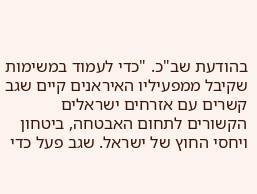בהודעת שב"כ. "כדי לעמוד במשימות שקיבל ממפעיליו האיראנים קיים שגב קשרים עם אזרחים ישראלים הקשורים לתחום האבטחה, ביטחון ויחסי החוץ של ישראל. שגב פעל כדי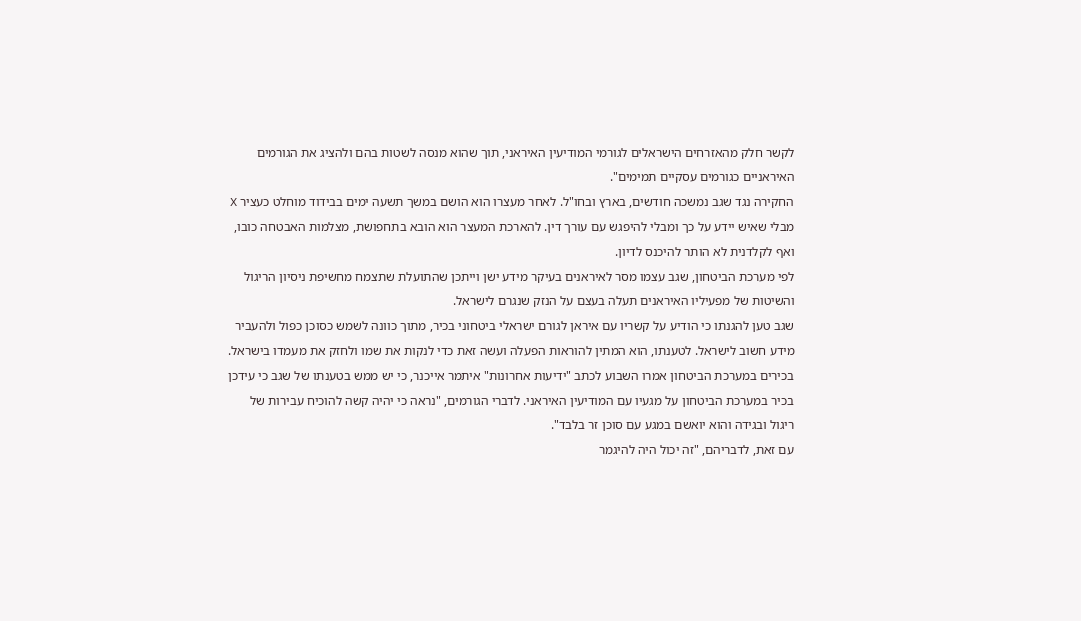לקשר חלק מהאזרחים הישראלים לגורמי המודיעין האיראני, תוך שהוא מנסה לשטות בהם ולהציג את הגורמים האיראניים כגורמים עסקיים תמימים".
החקירה נגד שגב נמשכה חודשים, בארץ ובחו"ל. לאחר מעצרו הוא הושם במשך תשעה ימים בבידוד מוחלט כעציר X מבלי שאיש יידע על כך ומבלי להיפגש עם עורך דין. להארכת המעצר הוא הובא בתחפושת, מצלמות האבטחה כובו, ואף לקלדנית לא הותר להיכנס לדיון.
לפי מערכת הביטחון, שגב עצמו מסר לאיראנים בעיקר מידע ישן וייתכן שהתועלת שתצמח מחשיפת ניסיון הריגול והשיטות של מפעיליו האיראנים תעלה בעצם על הנזק שנגרם לישראל.
שגב טען להגנתו כי הודיע על קשריו עם איראן לגורם ישראלי ביטחוני בכיר, מתוך כוונה לשמש כסוכן כפול ולהעביר מידע חשוב לישראל. לטענתו, הוא המתין להוראות הפעלה ועשה זאת כדי לנקות את שמו ולחזק את מעמדו בישראל.
בכירים במערכת הביטחון אמרו השבוע לכתב "ידיעות אחרונות" איתמר אייכנר, כי יש ממש בטענתו של שגב כי עידכן בכיר במערכת הביטחון על מגעיו עם המודיעין האיראני. לדברי הגורמים, "נראה כי יהיה קשה להוכיח עבירות של ריגול ובגידה והוא יואשם במגע עם סוכן זר בלבד".
עם זאת, לדבריהם, "זה יכול היה להיגמר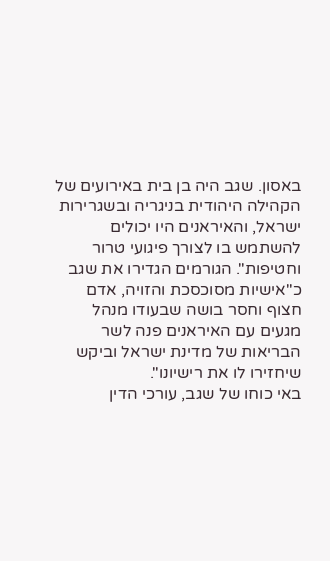באסון. שגב היה בן בית באירועים של הקהילה היהודית בניגריה ובשגרירות ישראל, והאיראנים היו יכולים להשתמש בו לצורך פיגועי טרור וחטיפות". הגורמים הגדירו את שגב כ"אישיות מסוכסכת והזויה, אדם חצוף וחסר בושה שבעודו מנהל מגעים עם האיראנים פנה לשר הבריאות של מדינת ישראל וביקש שיחזירו לו את רישיונו".
באי כוחו של שגב, עורכי הדין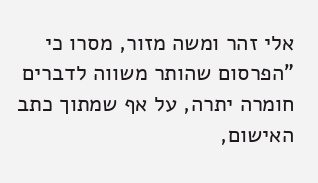אלי זהר ומשה מזור, מסרו כי "הפרסום שהותר משווה לדברים חומרה יתרה, על אף שמתוך כתב האישום,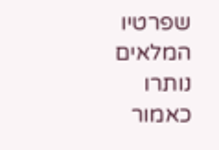שפרטיו המלאים נותרו כאמור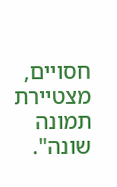חסויים, מצטיירת תמונה שונה".